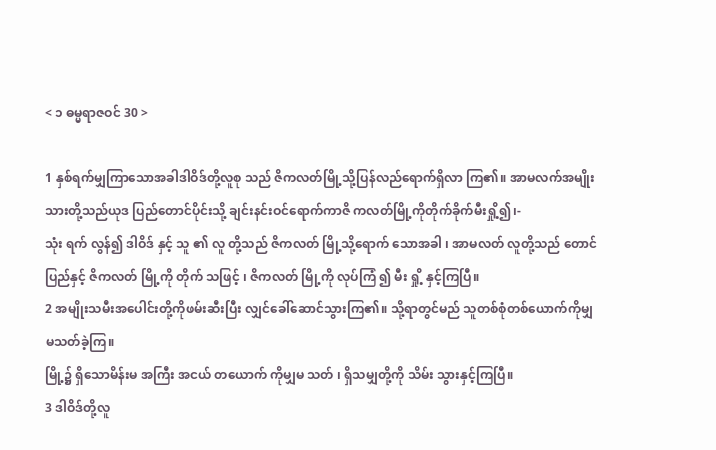< ၁ ဓမ္မရာဇဝင် 30 >

1 နှစ်ရက်မျှကြာသောအခါဒါဝိဒ်တို့လူစု သည် ဇိကလတ်မြို့သို့ပြန်လည်ရောက်ရှိလာ ကြ၏။ အာမလက်အမျိုးသားတို့သည်ယုဒ ပြည်တောင်ပိုင်းသို့ ချင်းနင်းဝင်ရောက်ကာဇိ ကလတ်မြို့ကိုတိုက်ခိုက်မီးရှို့၍၊-
သုံး ရက် လွန်၍ ဒါဝိဒ် နှင့် သူ ၏ လူ တို့သည် ဇိကလတ် မြို့သို့ရောက် သောအခါ ၊ အာမလတ် လူတို့သည် တောင် ပြည်နှင့် ဇိကလတ် မြို့ကို တိုက် သဖြင့် ၊ ဇိကလတ် မြို့ကို လုပ်ကြံ ၍ မီး ရှို့ နှင့်ကြပြီ။
2 အမျိုးသမီးအပေါင်းတို့ကိုဖမ်းဆီးပြီး လျှင်ခေါ်ဆောင်သွားကြ၏။ သို့ရာတွင်မည် သူတစ်စုံတစ်ယောက်ကိုမျှမသတ်ခဲ့ကြ။
မြို့၌ ရှိသောမိန်းမ အကြီး အငယ် တယောက် ကိုမျှမ သတ် ၊ ရှိသမျှတို့ကို သိမ်း သွားနှင့်ကြပြီ။
3 ဒါဝိဒ်တို့လူ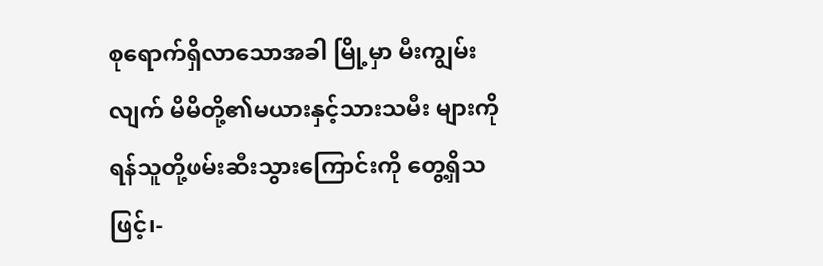စုရောက်ရှိလာသောအခါ မြို့မှာ မီးကျွမ်းလျက် မိမိတို့၏မယားနှင့်သားသမီး များကို ရန်သူတို့ဖမ်းဆီးသွားကြောင်းကို တွေ့ရှိသဖြင့်၊-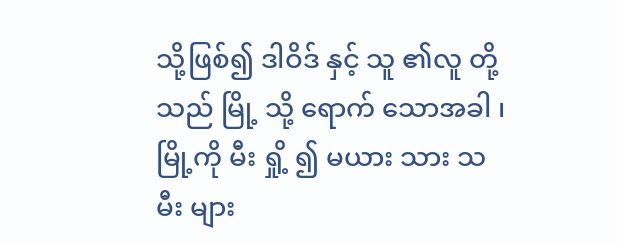သို့ဖြစ်၍ ဒါဝိဒ် နှင့် သူ ၏လူ တို့သည် မြို့ သို့ ရောက် သောအခါ ၊ မြို့ကို မီး ရှို့ ၍ မယား သား သမီး များ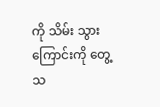ကို သိမ်း သွားကြောင်းကို တွေ့ သ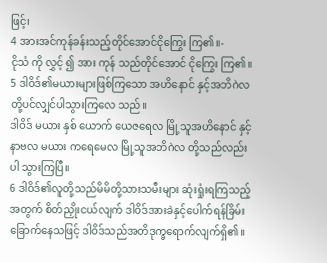ဖြင့်၊
4 အားအင်ကုန်ခန်းသည့်တိုင်အောင်ငိုကြွေး ကြ၏။-
ငိုသံ ကို လွှင့် ၍ အား ကုန် သည်တိုင်အောင် ငိုကြွေး ကြ၏။
5 ဒါဝိဒ်၏မယားများဖြစ်ကြသော အဟိနောင် နှင့်အဘိဂဲလတို့ပင်လျှင်ပါသွားကြလေ သည်။
ဒါဝိဒ် မယား နှစ် ယောက် ယေဇရေလ မြို့သူအဟိနောင် နှင့် နာဗလ မယား ကရေမေလ မြို့သူအဘိဂဲလ တို့သည်လည်း ပါ သွားကြပြီ။
6 ဒါဝိဒ်၏လူတို့သည်မိမိတို့သားသမီးများ ဆုံးရှုံးရကြသည့်အတွက် စိတ်ညှိုးငယ်လျက် ဒါဝိဒ်အားခဲနှင့်ပေါက်ရန်ခြိမ်းခြောက်နေသဖြင့် ဒါဝိဒ်သည်အတိဒုက္ခရောက်လျက်ရှိ၏။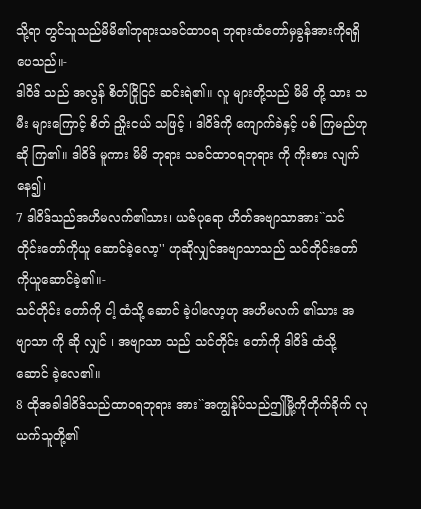သို့ရာ တွင်သူသည်မိမိ၏ဘုရားသခင်ထာဝရ ဘုရားထံတော်မှခွန်အားကိုရရှိပေသည်။-
ဒါဝိဒ် သည် အလွန် စိတ်ငြိုငြင် ဆင်းရဲ၏။ လူ များတို့သည် မိမိ တို့ သား သမီး များကြောင့် စိတ် ညှိုးငယ် သဖြင့် ၊ ဒါဝိဒ်ကို ကျောက်ခဲနှင့် ပစ် ကြမည်ဟု ဆို ကြ၏။ ဒါဝိဒ် မူကား မိမိ ဘုရား သခင်ထာဝရဘုရား ကို ကိုးစား လျက်နေ၍၊
7 ဒါဝိဒ်သည်အဟိမလက်၏သား၊ ယဇ်ပုရော ဟိတ်အဗျာသာအား``သင်တိုင်းတော်ကိုယူ ဆောင်ခဲ့လော့'' ဟုဆိုလျှင်အဗျာသာသည် သင်တိုင်းတော်ကိုယူဆောင်ခဲ့၏။-
သင်တိုင်း တော်ကို ငါ့ ထံသို့ ဆောင် ခဲ့ပါလော့ဟု အဟိမလက် ၏သား အဗျာသာ ကို ဆို လျှင် ၊ အဗျာသာ သည် သင်တိုင်း တော်ကို ဒါဝိဒ် ထံသို့ ဆောင် ခဲ့လေ၏။
8 ထိုအခါဒါဝိဒ်သည်ထာဝရဘုရား အား``အကျွန်ုပ်သည်ဤမြို့ကိုတိုက်ခိုက် လုယက်သူတို့၏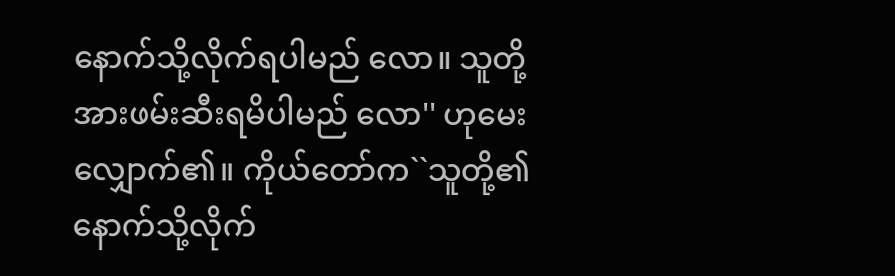နောက်သို့လိုက်ရပါမည် လော။ သူတို့အားဖမ်းဆီးရမိပါမည် လော'' ဟုမေးလျှောက်၏။ ကိုယ်တော်က``သူတို့၏နောက်သို့လိုက်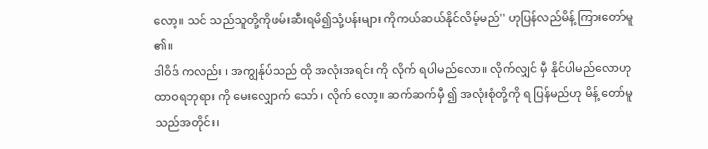လော့။ သင် သည်သူတို့ကိုဖမ်းဆီးရမိ၍သုံ့ပန်းများ ကိုကယ်ဆယ်နိုင်လိမ့်မည်'' ဟုပြန်လည်မိန့် ကြားတော်မူ၏။
ဒါဝိဒ် ကလည်း ၊ အကျွန်ုပ်သည် ထို အလုံးအရင်း ကို လိုက် ရပါမည်လော။ လိုက်လျှင် မှီ နိုင်ပါမည်လောဟု ထာဝရဘုရား ကို မေးလျှောက် သော် ၊ လိုက် လော့။ ဆက်ဆက်မှီ ၍ အလုံးစုံတို့ကို ရ ပြန်မည်ဟု မိန့် တော်မူသည်အတိုင်း၊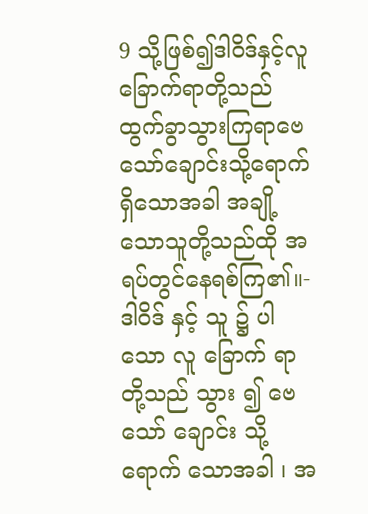9 သို့ဖြစ်၍ဒါဝိဒ်နှင့်လူခြောက်ရာတို့သည် ထွက်ခွာသွားကြရာဗေသော်ချောင်းသို့ရောက် ရှိသောအခါ အချို့သောသူတို့သည်ထို အရပ်တွင်နေရစ်ကြ၏။-
ဒါဝိဒ် နှင့် သူ ၌ ပါသော လူ ခြောက် ရာ တို့သည် သွား ၍ ဗေသော် ချောင်း သို့ ရောက် သောအခါ ၊ အ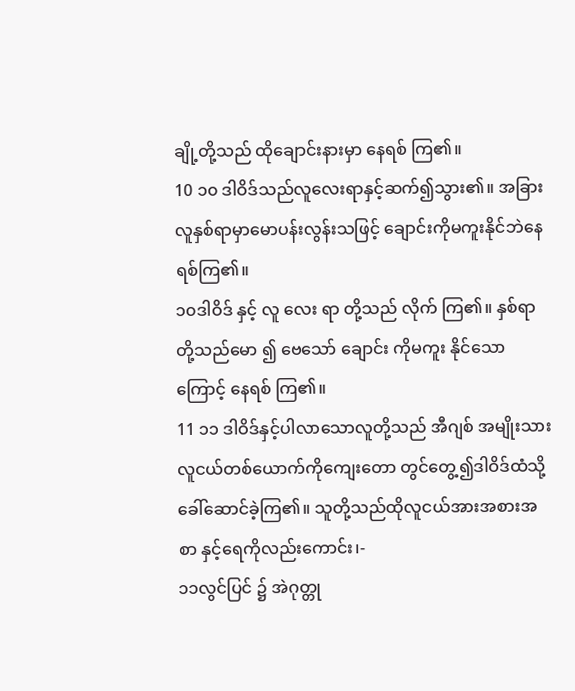ချို့တို့သည် ထိုချောင်းနားမှာ နေရစ် ကြ၏။
10 ၁၀ ဒါဝိဒ်သည်လူလေးရာနှင့်ဆက်၍သွား၏။ အခြားလူနှစ်ရာမှာမောပန်းလွန်းသဖြင့် ချောင်းကိုမကူးနိုင်ဘဲနေရစ်ကြ၏။
၁၀ဒါဝိဒ် နှင့် လူ လေး ရာ တို့သည် လိုက် ကြ၏။ နှစ်ရာ တို့သည်မော ၍ ဗေသော် ချောင်း ကိုမကူး နိုင်သောကြောင့် နေရစ် ကြ၏။
11 ၁၁ ဒါဝိဒ်နှင့်ပါလာသောလူတို့သည် အီဂျစ် အမျိုးသားလူငယ်တစ်ယောက်ကိုကျေးတော တွင်တွေ့၍ဒါဝိဒ်ထံသို့ခေါ်ဆောင်ခဲ့ကြ၏။ သူတို့သည်ထိုလူငယ်အားအစားအစာ နှင့်ရေကိုလည်းကောင်း၊-
၁၁လွင်ပြင် ၌ အဲဂုတ္တု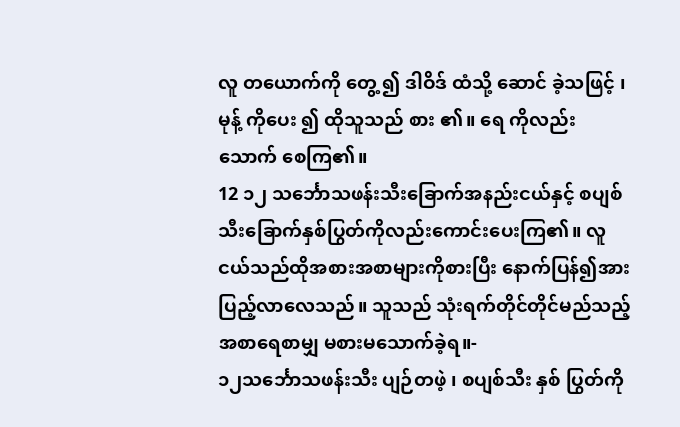လူ တယောက်ကို တွေ့ ၍ ဒါဝိဒ် ထံသို့ ဆောင် ခဲ့သဖြင့် ၊ မုန့် ကိုပေး ၍ ထိုသူသည် စား ၏။ ရေ ကိုလည်း သောက် စေကြ၏။
12 ၁၂ သင်္ဘောသဖန်းသီးခြောက်အနည်းငယ်နှင့် စပျစ် သီးခြောက်နှစ်ပြွတ်ကိုလည်းကောင်းပေးကြ၏။ လူငယ်သည်ထိုအစားအစာများကိုစားပြီး နောက်ပြန်၍အားပြည့်လာလေသည်။ သူသည် သုံးရက်တိုင်တိုင်မည်သည့်အစာရေစာမျှ မစားမသောက်ခဲ့ရ။-
၁၂သင်္ဘောသဖန်းသီး ပျဉ်တဖဲ့ ၊ စပျစ်သီး နှစ် ပြွတ်ကို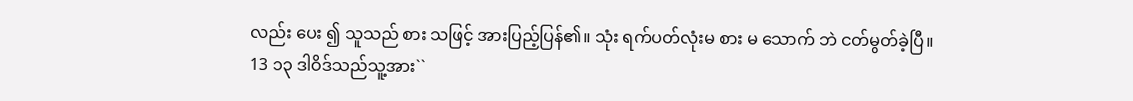လည်း ပေး ၍ သူသည် စား သဖြင့် အားပြည့်ပြန်၏။ သုံး ရက်ပတ်လုံးမ စား မ သောက် ဘဲ ငတ်မွတ်ခဲ့ပြီ။
13 ၁၃ ဒါဝိဒ်သည်သူ့အား``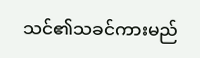သင်၏သခင်ကားမည်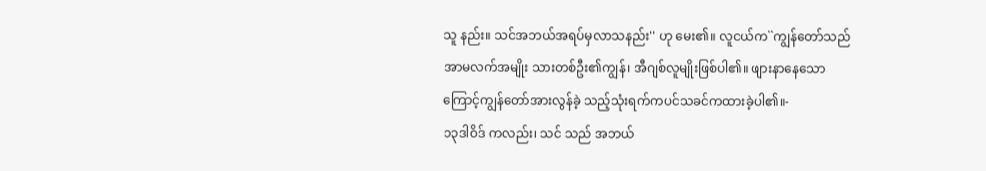သူ နည်း။ သင်အဘယ်အရပ်မှလာသနည်း'' ဟု မေး၏။ လူငယ်က``ကျွန်တော်သည်အာမလက်အမျိုး သားတစ်ဦး၏ကျွန်၊ အီဂျစ်လူမျိုးဖြစ်ပါ၏။ ဖျားနာနေသောကြောင့်ကျွန်တော်အားလွန်ခဲ့ သည့်သုံးရက်ကပင်သခင်ကထားခဲ့ပါ၏။-
၁၃ဒါဝိဒ် ကလည်း၊ သင် သည် အဘယ်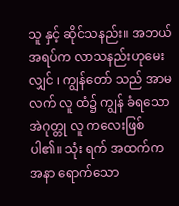သူ နှင့် ဆိုင်သနည်း။ အဘယ် အရပ်က လာသနည်းဟုမေး လျှင် ၊ ကျွန်တော် သည် အာမလက် လူ ထံ၌ ကျွန် ခံရသောအဲဂုတ္တု လူ ကလေးဖြစ်ပါ၏။ သုံး ရက် အထက်က အနာ ရောက်သော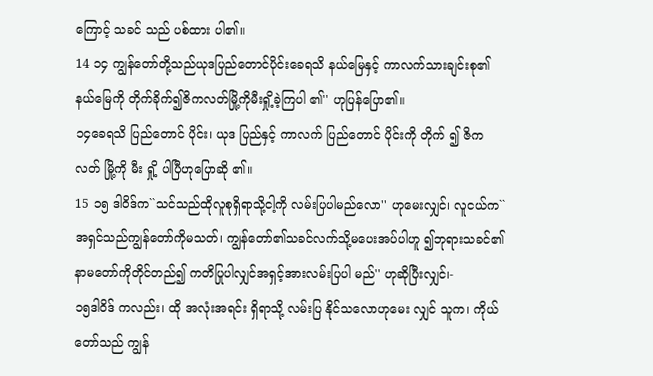ကြောင့် သခင် သည် ပစ်ထား ပါ၏။
14 ၁၄ ကျွန်တော်တို့သည်ယုဒပြည်တောင်ပိုင်းခေရသိ နယ်မြေနှင့် ကာလက်သားချင်းစု၏နယ်မြေကို တိုက်ခိုက်၍ဇိကလတ်မြို့ကိုမီးရှို့ခဲ့ကြပါ ၏'' ဟုပြန်ပြော၏။
၁၄ခေရသိ ပြည်တောင် ပိုင်း၊ ယုဒ ပြည်နှင့် ကာလက် ပြည်တောင် ပိုင်းကို တိုက် ၍ ဇိကလတ် မြို့ကို မီး ရှို့ ပါပြီဟုပြောဆို ၏။
15 ၁၅ ဒါဝိဒ်က``သင်သည်ထိုလူစုရှိရာသို့ငါ့ကို လမ်းပြပါမည်လော'' ဟုမေးလျှင်၊ လူငယ်က``အရှင်သည်ကျွန်တော်ကိုမသတ်၊ ကျွန်တော်၏သခင်လက်သို့မပေးအပ်ပါဟူ ၍ဘုရားသခင်၏နာမတော်ကိုတိုင်တည်၍ ကတိပြုပါလျှင်အရှင့်အားလမ်းပြပါ မည်'' ဟုဆိုပြီးလျှင်၊-
၁၅ဒါဝိဒ် ကလည်း၊ ထို အလုံးအရင်း ရှိရာသို့ လမ်းပြ နိုင်သလောဟုမေး လျှင် သူက၊ ကိုယ်တော်သည် ကျွန်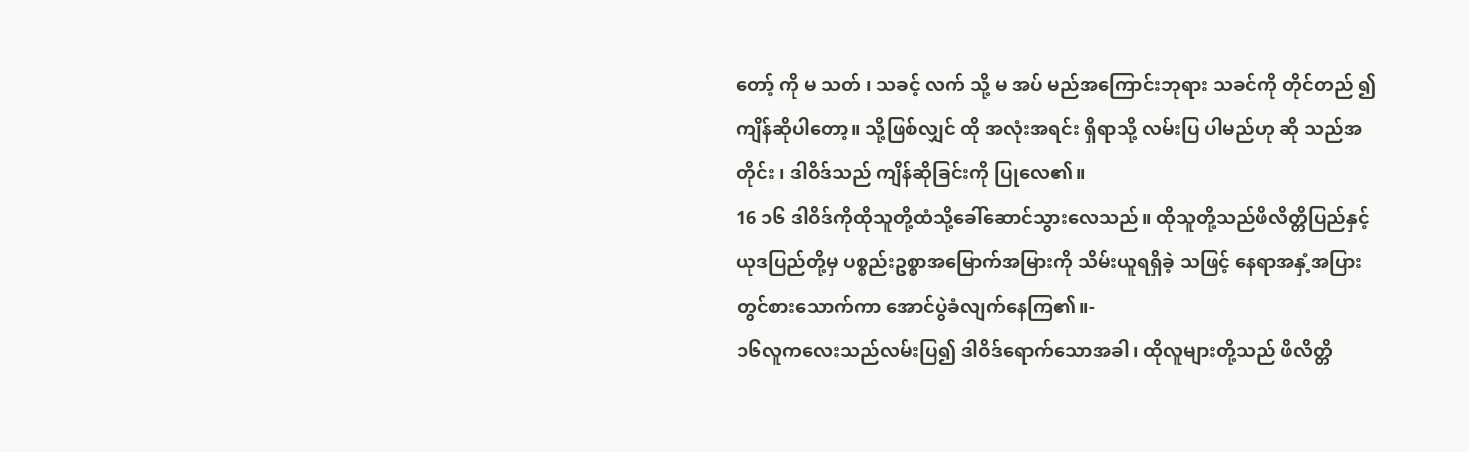တော့် ကို မ သတ် ၊ သခင့် လက် သို့ မ အပ် မည်အကြောင်းဘုရား သခင်ကို တိုင်တည် ၍ ကျိန်ဆိုပါတော့။ သို့ဖြစ်လျှင် ထို အလုံးအရင်း ရှိရာသို့ လမ်းပြ ပါမည်ဟု ဆို သည်အတိုင်း ၊ ဒါဝိဒ်သည် ကျိန်ဆိုခြင်းကို ပြုလေ၏။
16 ၁၆ ဒါဝိဒ်ကိုထိုသူတို့ထံသို့ခေါ်ဆောင်သွားလေသည်။ ထိုသူတို့သည်ဖိလိတ္တိပြည်နှင့်ယုဒပြည်တို့မှ ပစ္စည်းဥစ္စာအမြောက်အမြားကို သိမ်းယူရရှိခဲ့ သဖြင့် နေရာအနှံ့အပြားတွင်စားသောက်ကာ အောင်ပွဲခံလျက်နေကြ၏။-
၁၆လူကလေးသည်လမ်းပြ၍ ဒါဝိဒ်ရောက်သောအခါ၊ ထိုလူများတို့သည် ဖိလိတ္တိ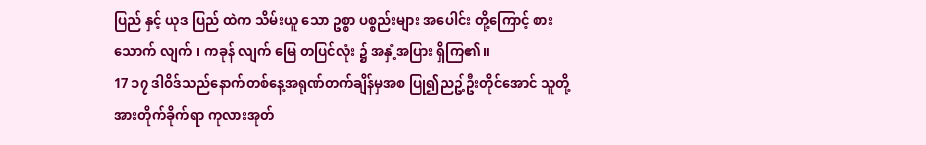ပြည် နှင့် ယုဒ ပြည် ထဲက သိမ်းယူ သော ဥစ္စာ ပစ္စည်းများ အပေါင်း တို့ကြောင့် စား သောက် လျက် ၊ ကခုန် လျက် မြေ တပြင်လုံး ၌ အနှံ့အပြား ရှိကြ၏။
17 ၁၇ ဒါဝိဒ်သည်နောက်တစ်နေ့အရုဏ်တက်ချိန်မှအစ ပြု၍ညဥ့်ဦးတိုင်အောင် သူတို့အားတိုက်ခိုက်ရာ ကုလားအုတ်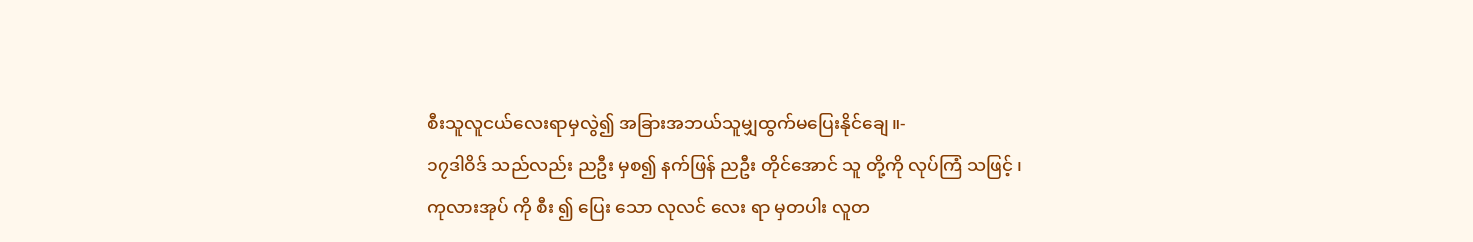စီးသူလူငယ်လေးရာမှလွဲ၍ အခြားအဘယ်သူမျှထွက်မပြေးနိုင်ချေ။-
၁၇ဒါဝိဒ် သည်လည်း ညဦး မှစ၍ နက်ဖြန် ညဦး တိုင်အောင် သူ တို့ကို လုပ်ကြံ သဖြင့် ၊ ကုလားအုပ် ကို စီး ၍ ပြေး သော လုလင် လေး ရာ မှတပါး လူတ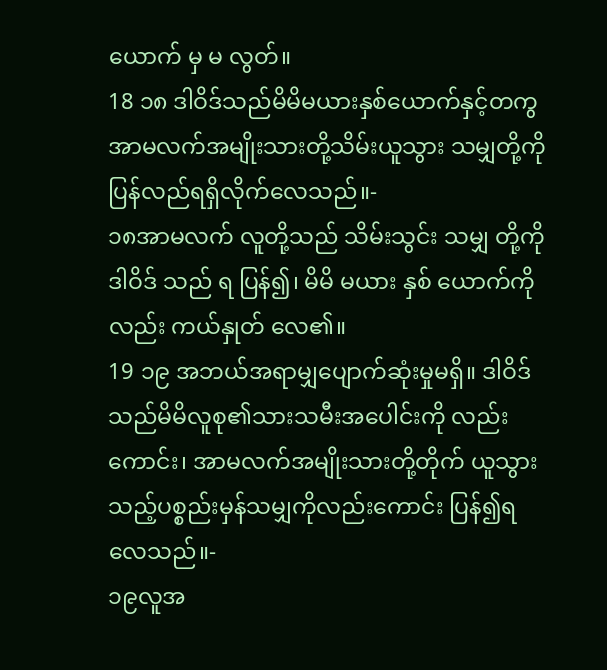ယောက် မှ မ လွတ်။
18 ၁၈ ဒါဝိဒ်သည်မိမိမယားနှစ်ယောက်နှင့်တကွ အာမလက်အမျိုးသားတို့သိမ်းယူသွား သမျှတို့ကိုပြန်လည်ရရှိလိုက်လေသည်။-
၁၈အာမလက် လူတို့သည် သိမ်းသွင်း သမျှ တို့ကို ဒါဝိဒ် သည် ရ ပြန်၍၊ မိမိ မယား နှစ် ယောက်ကိုလည်း ကယ်နှုတ် လေ၏။
19 ၁၉ အဘယ်အရာမျှပျောက်ဆုံးမှုမရှိ။ ဒါဝိဒ် သည်မိမိလူစု၏သားသမီးအပေါင်းကို လည်းကောင်း၊ အာမလက်အမျိုးသားတို့တိုက် ယူသွားသည့်ပစ္စည်းမှန်သမျှကိုလည်းကောင်း ပြန်၍ရလေသည်။-
၁၉လူအ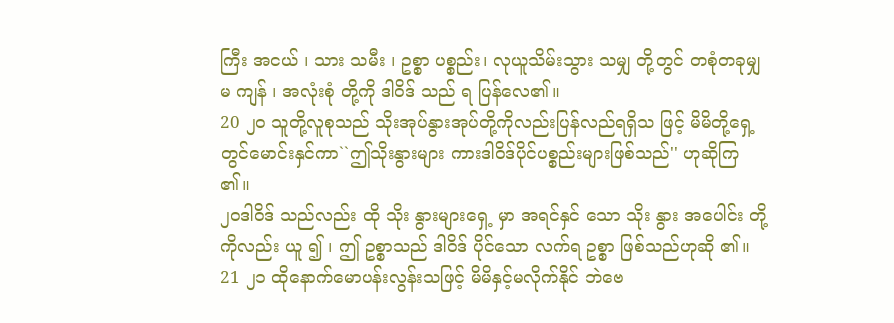ကြီး အငယ် ၊ သား သမီး ၊ ဥစ္စာ ပစ္စည်း၊ လုယူသိမ်းသွား သမျှ တို့တွင် တစုံတခုမျှမ ကျန် ၊ အလုံးစုံ တို့ကို ဒါဝိဒ် သည် ရ ပြန်လေ၏။
20 ၂၀ သူတို့လူစုသည် သိုးအုပ်နွားအုပ်တို့ကိုလည်းပြန်လည်ရရှိသ ဖြင့် မိမိတို့ရှေ့တွင်မောင်းနှင်ကာ``ဤသိုးနွားများ ကားဒါဝိဒ်ပိုင်ပစ္စည်းများဖြစ်သည်'' ဟုဆိုကြ၏။
၂၀ဒါဝိဒ် သည်လည်း ထို သိုး နွားများရှေ့ မှာ အရင်နှင် သော သိုး နွား အပေါင်း တို့ကိုလည်း ယူ ၍ ၊ ဤ ဥစ္စာသည် ဒါဝိဒ် ပိုင်သော လက်ရ ဥစ္စာ ဖြစ်သည်ဟုဆို ၏။
21 ၂၁ ထိုနောက်မောပန်းလွန်းသဖြင့် မိမိနှင့်မလိုက်နိုင် ဘဲဗေ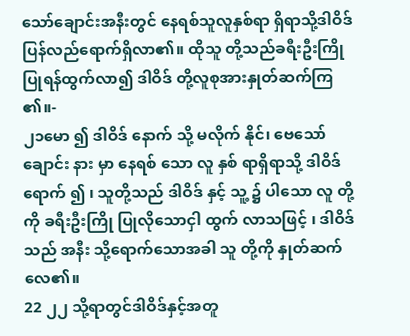သော်ချောင်းအနီးတွင် နေရစ်သူလူနှစ်ရာ ရှိရာသို့ဒါဝိဒ်ပြန်လည်ရောက်ရှိလာ၏။ ထိုသူ တို့သည်ခရီးဦးကြိုပြုရန်ထွက်လာ၍ ဒါဝိဒ် တို့လူစုအားနှုတ်ဆက်ကြ၏။-
၂၁မော ၍ ဒါဝိဒ် နောက် သို့ မလိုက် နိုင်၊ ဗေသော် ချောင်း နား မှာ နေရစ် သော လူ နှစ် ရာရှိရာသို့ ဒါဝိဒ် ရောက် ၍ ၊ သူတို့သည် ဒါဝိဒ် နှင့် သူ့ ၌ ပါသော လူ တို့ကို ခရီးဦးကြို ပြုလိုသောငှါ ထွက် လာသဖြင့် ၊ ဒါဝိဒ် သည် အနီး သို့ရောက်သောအခါ သူ တို့ကို နှုတ်ဆက် လေ၏။
22 ၂၂ သို့ရာတွင်ဒါဝိဒ်နှင့်အတူ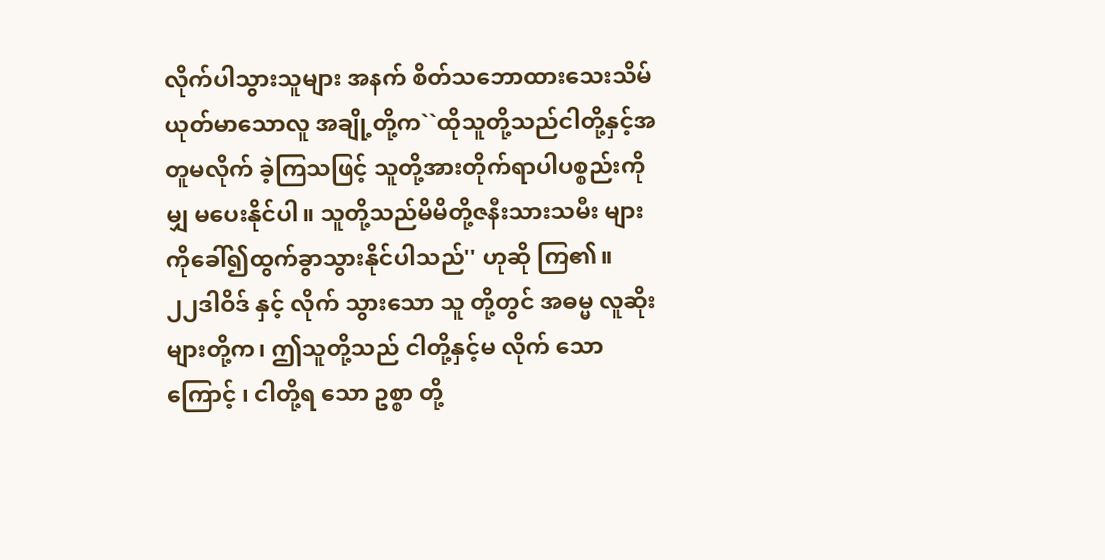လိုက်ပါသွားသူများ အနက် စိတ်သဘောထားသေးသိမ်ယုတ်မာသောလူ အချို့တို့က``ထိုသူတို့သည်ငါတို့နှင့်အတူမလိုက် ခဲ့ကြသဖြင့် သူတို့အားတိုက်ရာပါပစ္စည်းကိုမျှ မပေးနိုင်ပါ။ သူတို့သည်မိမိတို့ဇနီးသားသမီး များကိုခေါ်၍ထွက်ခွာသွားနိုင်ပါသည်'' ဟုဆို ကြ၏။
၂၂ဒါဝိဒ် နှင့် လိုက် သွားသော သူ တို့တွင် အဓမ္မ လူဆိုးများတို့က၊ ဤသူတို့သည် ငါတို့နှင့်မ လိုက် သောကြောင့် ၊ ငါတို့ရ သော ဥစ္စာ တို့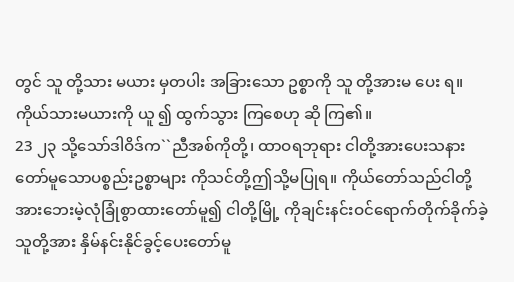တွင် သူ တို့သား မယား မှတပါး အခြားသော ဥစ္စာကို သူ တို့အားမ ပေး ရ။ ကိုယ်သားမယားကို ယူ ၍ ထွက်သွား ကြစေဟု ဆို ကြ၏။
23 ၂၃ သို့သော်ဒါဝိဒ်က``ညီအစ်ကိုတို့၊ ထာဝရဘုရား ငါတို့အားပေးသနားတော်မူသောပစ္စည်းဥစ္စာများ ကိုသင်တို့ဤသို့မပြုရ။ ကိုယ်တော်သည်ငါတို့ အားဘေးမဲ့လုံခြုံစွာထားတော်မူ၍ ငါတို့မြို့ ကိုချင်းနင်းဝင်ရောက်တိုက်ခိုက်ခဲ့သူတို့အား နှိမ်နင်းနိုင်ခွင့်ပေးတော်မူ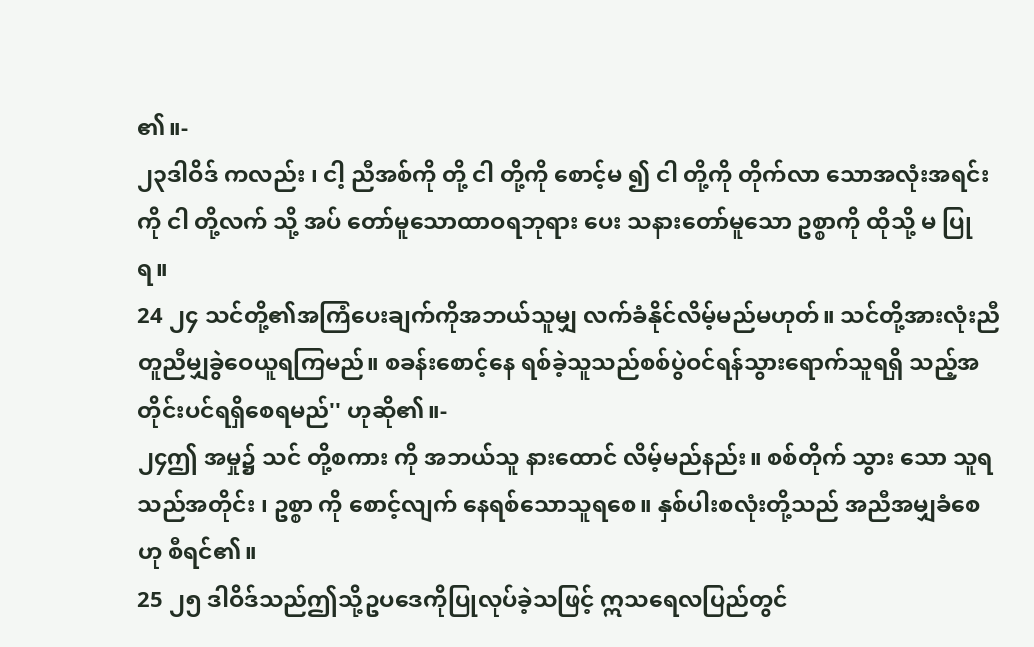၏။-
၂၃ဒါဝိဒ် ကလည်း ၊ ငါ့ ညီအစ်ကို တို့ ငါ တို့ကို စောင့်မ ၍ ငါ တို့ကို တိုက်လာ သောအလုံးအရင်း ကို ငါ တို့လက် သို့ အပ် တော်မူသောထာဝရဘုရား ပေး သနားတော်မူသော ဥစ္စာကို ထိုသို့ မ ပြု ရ။
24 ၂၄ သင်တို့၏အကြံပေးချက်ကိုအဘယ်သူမျှ လက်ခံနိုင်လိမ့်မည်မဟုတ်။ သင်တို့အားလုံးညီ တူညီမျှခွဲဝေယူရကြမည်။ စခန်းစောင့်နေ ရစ်ခဲ့သူသည်စစ်ပွဲဝင်ရန်သွားရောက်သူရရှိ သည့်အတိုင်းပင်ရရှိစေရမည်'' ဟုဆို၏။-
၂၄ဤ အမှု၌ သင် တို့စကား ကို အဘယ်သူ နားထောင် လိမ့်မည်နည်း။ စစ်တိုက် သွား သော သူရ သည်အတိုင်း ၊ ဥစ္စာ ကို စောင့်လျက် နေရစ်သောသူရစေ။ နှစ်ပါးစလုံးတို့သည် အညီအမျှခံစေဟု စီရင်၏။
25 ၂၅ ဒါဝိဒ်သည်ဤသို့ဥပဒေကိုပြုလုပ်ခဲ့သဖြင့် ဣသရေလပြည်တွင်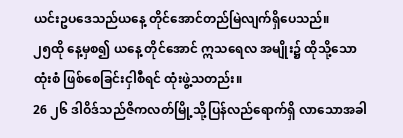ယင်းဥပဒေသည်ယနေ့ တိုင်အောင်တည်မြဲလျက်ရှိပေသည်။
၂၅ထို နေ့မှစ၍ ယနေ့ တိုင်အောင် ဣသရေလ အမျိုး၌ ထိုသို့သော ထုံးစံ ဖြစ်စေခြင်းငှါစီရင် ထုံးဖွဲ့သတည်း။
26 ၂၆ ဒါဝိဒ်သည်ဇိကလတ်မြို့သို့ပြန်လည်ရောက်ရှိ လာသောအခါ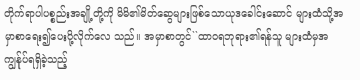တိုက်ရာပါပစ္စည်းအချို့တို့ကို မိမိ၏မိတ်ဆွေများဖြစ်သောယုဒခေါင်းဆောင် များထံသို့အမှာစာရေး၍ပေးပို့လိုက်လေ သည်။ အမှာစာတွင်``ထာဝရဘုရား၏ရန်သူ များထံမှအကျွန်ုပ်ရရှိခဲ့သည့်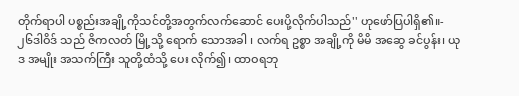တိုက်ရာပါ ပစ္စည်းအချို့ကိုသင်တို့အတွက်လက်ဆောင် ပေးပို့လိုက်ပါသည်'' ဟုဖော်ပြပါရှိ၏။-
၂၆ဒါဝိဒ် သည် ဇိကလတ် မြို့သို့ ရောက် သောအခါ ၊ လက်ရ ဥစ္စာ အချို့ကို မိမိ အဆွေ ခင်ပွန်း၊ ယုဒ အမျိုး အသက်ကြီး သူတို့ထံသို့ ပေး လိုက်၍၊ ထာဝရဘု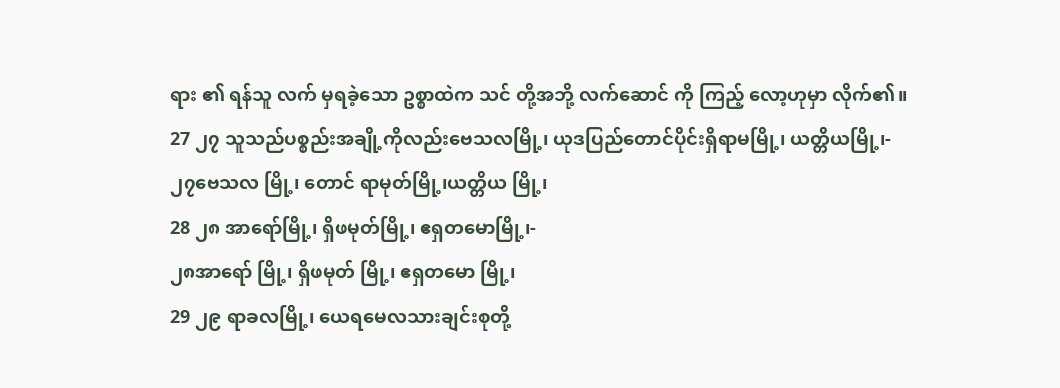ရား ၏ ရန်သူ လက် မှရခဲ့သော ဥစ္စာထဲက သင် တို့အဘို့ လက်ဆောင် ကို ကြည့် လော့ဟုမှာ လိုက်၏။
27 ၂၇ သူသည်ပစ္စည်းအချို့ကိုလည်းဗေသလမြို့၊ ယုဒပြည်တောင်ပိုင်းရှိရာမမြို့၊ ယတ္တိယမြို့၊-
၂၇ဗေသလ မြို့၊ တောင် ရာမုတ်မြို့၊ယတ္တိယ မြို့၊
28 ၂၈ အာရော်မြို့၊ ရှိဖမုတ်မြို့၊ ဧရှတမောမြို့၊-
၂၈အာရော် မြို့၊ ရှိဖမုတ် မြို့၊ ဧရှတမော မြို့၊
29 ၂၉ ရာခလမြို့၊ ယေရမေလသားချင်းစုတို့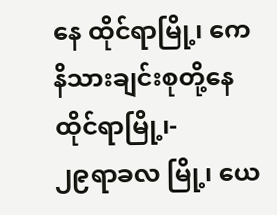နေ ထိုင်ရာမြို့၊ ကေနိသားချင်းစုတို့နေထိုင်ရာမြို့၊-
၂၉ရာခလ မြို့၊ ယေ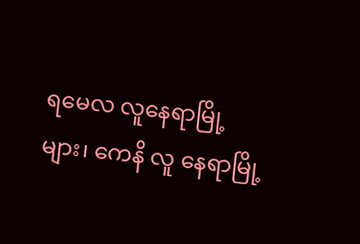ရမေလ လူနေရာမြို့ များ၊ ကေနိ လူ နေရာမြို့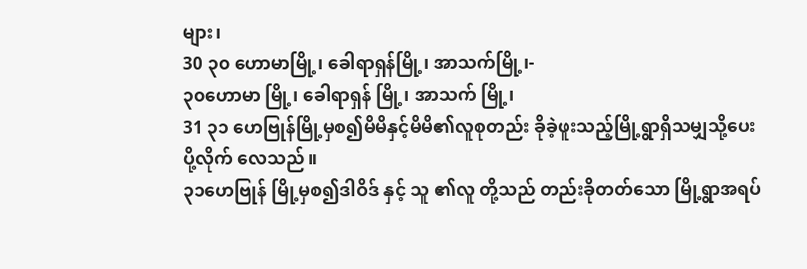များ၊
30 ၃၀ ဟောမာမြို့၊ ခေါရာရှန်မြို့၊ အာသက်မြို့၊-
၃၀ဟောမာ မြို့၊ ခေါရာရှန် မြို့၊ အာသက် မြို့၊
31 ၃၁ ဟေဗြုန်မြို့မှစ၍မိမိနှင့်မိမိ၏လူစုတည်း ခိုခဲ့ဖူးသည့်မြို့ရွာရှိသမျှသို့ပေးပို့လိုက် လေသည်။
၃၁ဟေဗြုန် မြို့မှစ၍ဒါဝိဒ် နှင့် သူ ၏လူ တို့သည် တည်းခိုတတ်သော မြို့ရွာအရပ်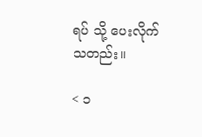ရပ် သို့ ပေးလိုက်သတည်း။

< ၁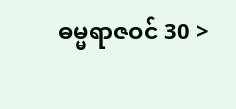ဓမ္မရာဇဝင် 30 >